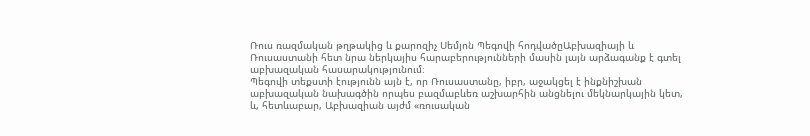Ռուս ռազմական թղթակից և քարոզիչ Սեմյոն Պեգովի հոդվածըԱբխազիայի և Ռուսաստանի հետ նրա ներկայիս հարաբերությունների մասին լայն արձագանք է գտել աբխազական հասարակությունում։
Պեգովի տեքստի էությունն այն է, որ Ռուսաստանը, իբր, աջակցել է ինքնիշխան աբխազական նախագծին որպես բազմաբևեռ աշխարհին անցնելու մեկնարկային կետ, և, հետևաբար, Աբխազիան այժմ «ռուսական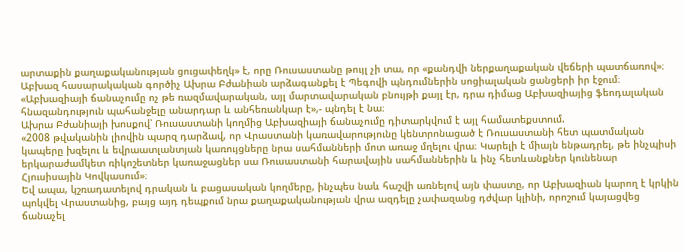արտաքին քաղաքականության ցուցափեղկ» է, որը Ռուսաստանը թույլ չի տա, որ «քանդվի ներքաղաքական վեճերի պատճառով»։
Աբխազ հասարակական գործիչ Ախրա Բժանիան արձագանքել է Պեգովի պնդումներին սոցիալական ցանցերի իր էջում։
«Աբխազիայի ճանաչումը ոչ թե ռազմավարական, այլ մարտավարական բնույթի քայլ էր, դրա դիմաց Աբխազիայից ֆեոդալական հնազանդություն պահանջելը անարդար և անհեռանկար է»,- պնդել է նա։
Ախրա Բժանիայի խոսքով՝ Ռուսաստանի կողմից Աբխազիայի ճանաչումը դիտարկվում է այլ համատեքստում.
«2008 թվականին լիովին պարզ դարձավ, որ Վրաստանի կառավարությունը կենտրոնացած է Ռուսաստանի հետ պատմական կապերը խզելու և եվրաատլանտյան կառույցները նրա սահմանների մոտ առաջ մղելու վրա։ Կարելի է միայն ենթադրել, թե ինչպիսի երկարաժամկետ ռիկոշետներ կառաջացներ սա Ռուսաստանի հարավային սահմաններին և ինչ հետևանքներ կունենար Հյուսիսային Կովկասում»։
Եվ ապա, կշռադատելով դրական և բացասական կողմերը, ինչպես նաև հաշվի առնելով այն փաստը, որ Աբխազիան կարող է կրկին պոկվել Վրաստանից, բայց այդ դեպքում նրա քաղաքականության վրա ազդելը չափազանց դժվար կլինի, որոշում կայացվեց ճանաչել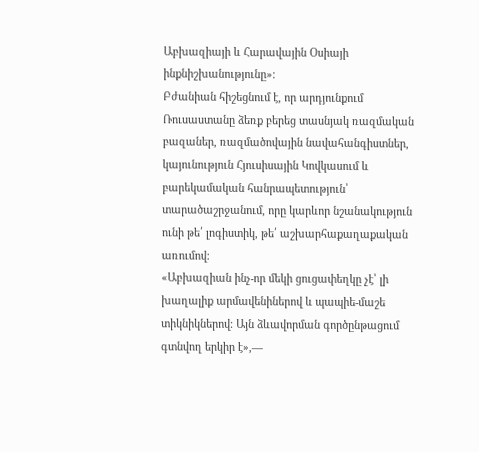Աբխազիայի և Հարավային Օսիայի ինքնիշխանությունը»։
Բժանիան հիշեցնում է, որ արդյունքում Ռուսաստանը ձեռք բերեց տասնյակ ռազմական բազաներ, ռազմածովային նավահանգիստներ, կայունություն Հյուսիսային Կովկասում և բարեկամական հանրապետություն՝ տարածաշրջանում, որը կարևոր նշանակություն ունի թե՛ լոգիստիկ, թե՛ աշխարհաքաղաքական առումով։
«Աբխազիան ինչ-որ մեկի ցուցափեղկը չէ՝ լի խաղալիք արմավենիներով և պապիե-մաշե տիկնիկներով։ Այն ձևավորման գործընթացում գտնվող երկիր է»,—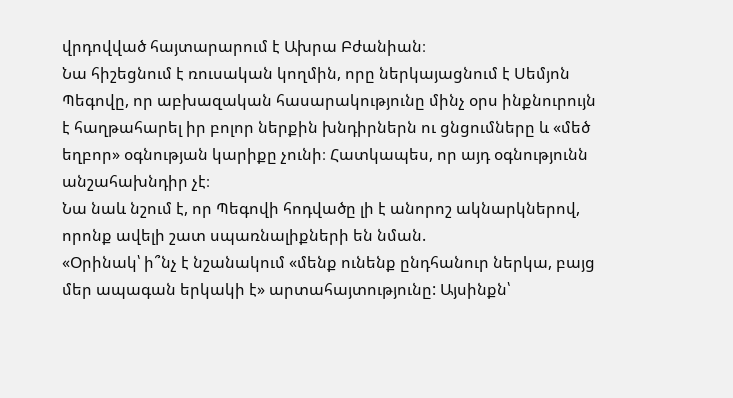վրդովված հայտարարում է Ախրա Բժանիան։
Նա հիշեցնում է ռուսական կողմին, որը ներկայացնում է Սեմյոն Պեգովը, որ աբխազական հասարակությունը մինչ օրս ինքնուրույն է հաղթահարել իր բոլոր ներքին խնդիրներն ու ցնցումները և «մեծ եղբոր» օգնության կարիքը չունի։ Հատկապես, որ այդ օգնությունն անշահախնդիր չէ։
Նա նաև նշում է, որ Պեգովի հոդվածը լի է անորոշ ակնարկներով, որոնք ավելի շատ սպառնալիքների են նման.
«Օրինակ՝ ի՞նչ է նշանակում «մենք ունենք ընդհանուր ներկա, բայց մեր ապագան երկակի է» արտահայտությունը: Այսինքն՝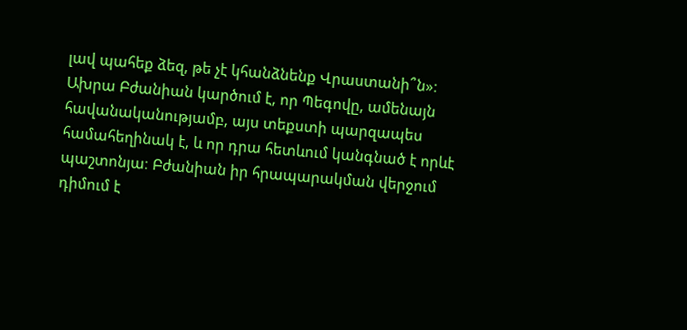լավ պահեք ձեզ, թե չէ կհանձնենք Վրաստանի՞ն»։
Ախրա Բժանիան կարծում է, որ Պեգովը, ամենայն հավանականությամբ, այս տեքստի պարզապես համահեղինակ է, և որ դրա հետևում կանգնած է որևէ պաշտոնյա։ Բժանիան իր հրապարակման վերջում դիմում է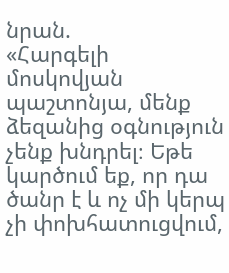նրան.
«Հարգելի մոսկովյան պաշտոնյա, մենք ձեզանից օգնություն չենք խնդրել։ Եթե կարծում եք, որ դա ծանր է և ոչ մի կերպ չի փոխհատուցվում,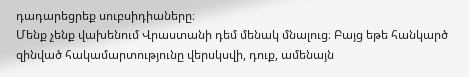դադարեցրեք սուբսիդիաները։
Մենք չենք վախենում Վրաստանի դեմ մենակ մնալուց։ Բայց եթե հանկարծ զինված հակամարտությունը վերսկսվի, դուք, ամենայն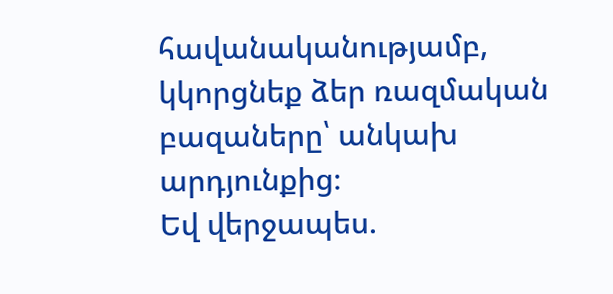հավանականությամբ, կկորցնեք ձեր ռազմական բազաները՝ անկախ արդյունքից։
Եվ վերջապես.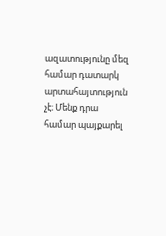ազատությունը մեզ համար դատարկ արտահայտություն չէ։ Մենք դրա համար պայքարել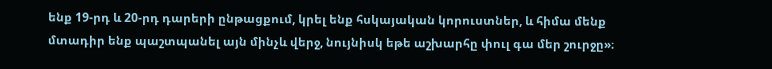ենք 19-րդ և 20-րդ դարերի ընթացքում, կրել ենք հսկայական կորուստներ, և հիմա մենք մտադիր ենք պաշտպանել այն մինչև վերջ, նույնիսկ եթե աշխարհը փուլ գա մեր շուրջը»։